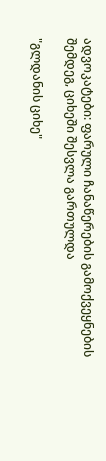ადვოკატები: ფარული ჩანაწერების გამოქვეყნების შემდეგ, ციხეში შესვლა გართულდა

"გლდანის ციხე"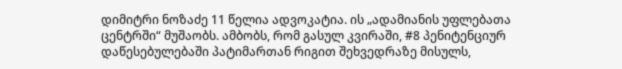დიმიტრი ნოზაძე 11 წელია ადვოკატია. ის „ადამიანის უფლებათა ცენტრში“ მუშაობს. ამბობს, რომ გასულ კვირაში, #8 პენიტენციურ დაწესებულებაში პატიმართან რიგით შეხვედრაზე მისულს,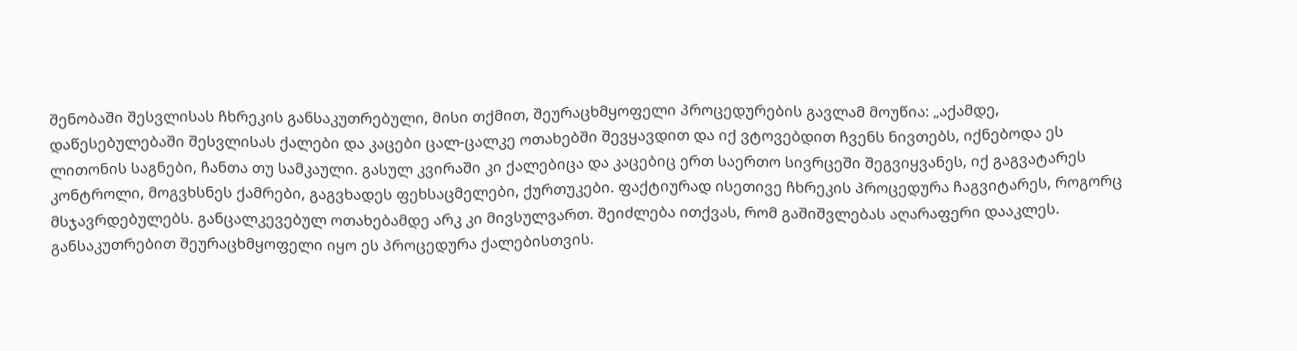შენობაში შესვლისას ჩხრეკის განსაკუთრებული, მისი თქმით, შეურაცხმყოფელი პროცედურების გავლამ მოუწია: „აქამდე, დაწესებულებაში შესვლისას ქალები და კაცები ცალ-ცალკე ოთახებში შევყავდით და იქ ვტოვებდით ჩვენს ნივთებს, იქნებოდა ეს ლითონის საგნები, ჩანთა თუ სამკაული. გასულ კვირაში კი ქალებიცა და კაცებიც ერთ საერთო სივრცეში შეგვიყვანეს, იქ გაგვატარეს კონტროლი, მოგვხსნეს ქამრები, გაგვხადეს ფეხსაცმელები, ქურთუკები. ფაქტიურად ისეთივე ჩხრეკის პროცედურა ჩაგვიტარეს, როგორც მსჯავრდებულებს. განცალკევებულ ოთახებამდე არკ კი მივსულვართ. შეიძლება ითქვას, რომ გაშიშვლებას აღარაფერი დააკლეს. განსაკუთრებით შეურაცხმყოფელი იყო ეს პროცედურა ქალებისთვის.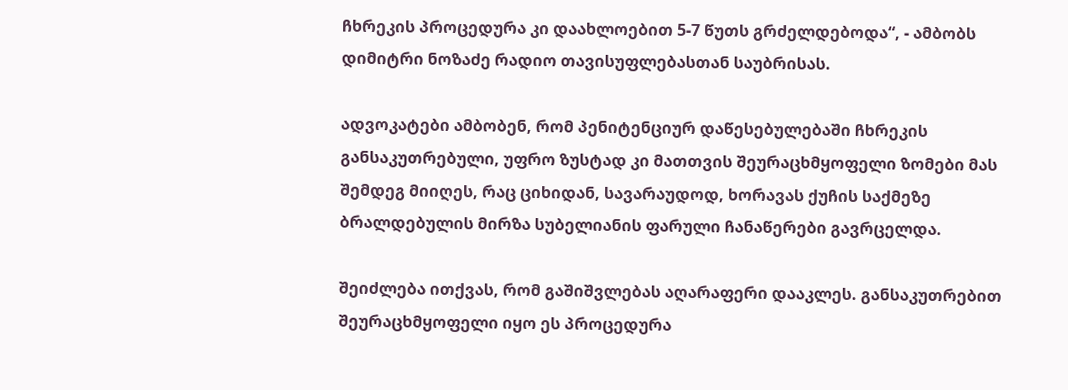ჩხრეკის პროცედურა კი დაახლოებით 5-7 წუთს გრძელდებოდა“, - ამბობს დიმიტრი ნოზაძე რადიო თავისუფლებასთან საუბრისას.

ადვოკატები ამბობენ, რომ პენიტენციურ დაწესებულებაში ჩხრეკის განსაკუთრებული, უფრო ზუსტად კი მათთვის შეურაცხმყოფელი ზომები მას შემდეგ მიიღეს, რაც ციხიდან, სავარაუდოდ, ხორავას ქუჩის საქმეზე ბრალდებულის მირზა სუბელიანის ფარული ჩანაწერები გავრცელდა.

შეიძლება ითქვას, რომ გაშიშვლებას აღარაფერი დააკლეს. განსაკუთრებით შეურაცხმყოფელი იყო ეს პროცედურა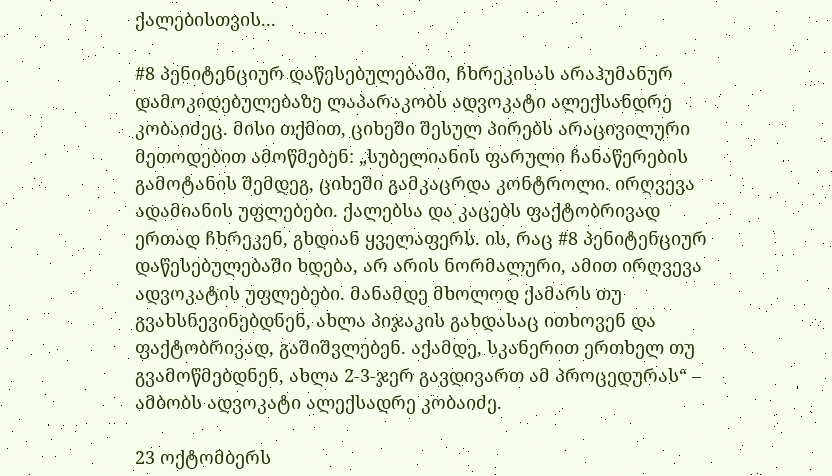ქალებისთვის...

#8 პენიტენციურ დაწესებულებაში, ჩხრეკისას არაჰუმანურ დამოკიდებულებაზე ლაპარაკობს ადვოკატი ალექსანდრე კობაიძეც. მისი თქმით, ციხეში შესულ პირებს არაცივილური მეთოდებით ამოწმებენ: „სუბელიანის ფარული ჩანაწერების გამოტანის შემდეგ, ციხეში გამკაცრდა კონტროლი. ირღვევა ადამიანის უფლებები. ქალებსა და კაცებს ფაქტობრივად ერთად ჩხრეკენ, გხდიან ყველაფერს. ის, რაც #8 პენიტენციურ დაწესებულებაში ხდება, არ არის ნორმალური, ამით ირღვევა ადვოკატის უფლებები. მანამდე მხოლოდ ქამარს თუ გვახსნევინებდნენ, ახლა პიჯაკის გახდასაც ითხოვენ და ფაქტობრივად, გაშიშვლებენ. აქამდე, სკანერით ერთხელ თუ გვამოწმებდნენ, ახლა 2-3-ჯერ გავდივართ ამ პროცედურას“ – ამბობს ადვოკატი ალექსადრე კობაიძე.

23 ოქტომბერს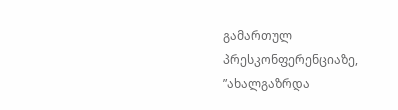გამართულ პრესკონფერენციაზე, ”ახალგაზრდა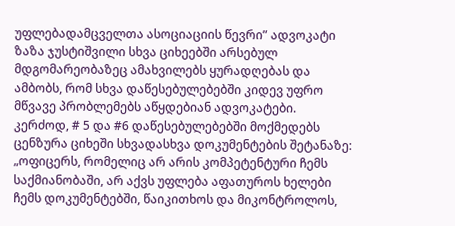უფლებადამცველთა ასოციაციის წევრი” ადვოკატი ზაზა ჯუსტიშვილი სხვა ციხეებში არსებულ მდგომარეობაზეც ამახვილებს ყურადღებას და ამბობს, რომ სხვა დაწესებულებებში კიდევ უფრო მწვავე პრობლემებს აწყდებიან ადვოკატები. კერძოდ, # 5 და #6 დაწესებულებებში მოქმედებს ცენზურა ციხეში სხვადასხვა დოკუმენტების შეტანაზე: „ოფიცერს, რომელიც არ არის კომპეტენტური ჩემს საქმიანობაში, არ აქვს უფლება აფათუროს ხელები ჩემს დოკუმენტებში, წაიკითხოს და მიკონტროლოს,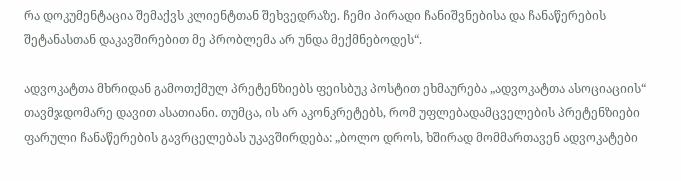რა დოკუმენტაცია შემაქვს კლიენტთან შეხვედრაზე. ჩემი პირადი ჩანიშვნებისა და ჩანაწერების შეტანასთან დაკავშირებით მე პრობლემა არ უნდა მექმნებოდეს“.

ადვოკატთა მხრიდან გამოთქმულ პრეტენზიებს ფეისბუკ პოსტით ეხმაურება „ადვოკატთა ასოციაციის“ თავმჯდომარე დავით ასათიანი. თუმცა, ის არ აკონკრეტებს, რომ უფლებადამცველების პრეტენზიები ფარული ჩანაწერების გავრცელებას უკავშირდება: „ბოლო დროს, ხშირად მომმართავენ ადვოკატები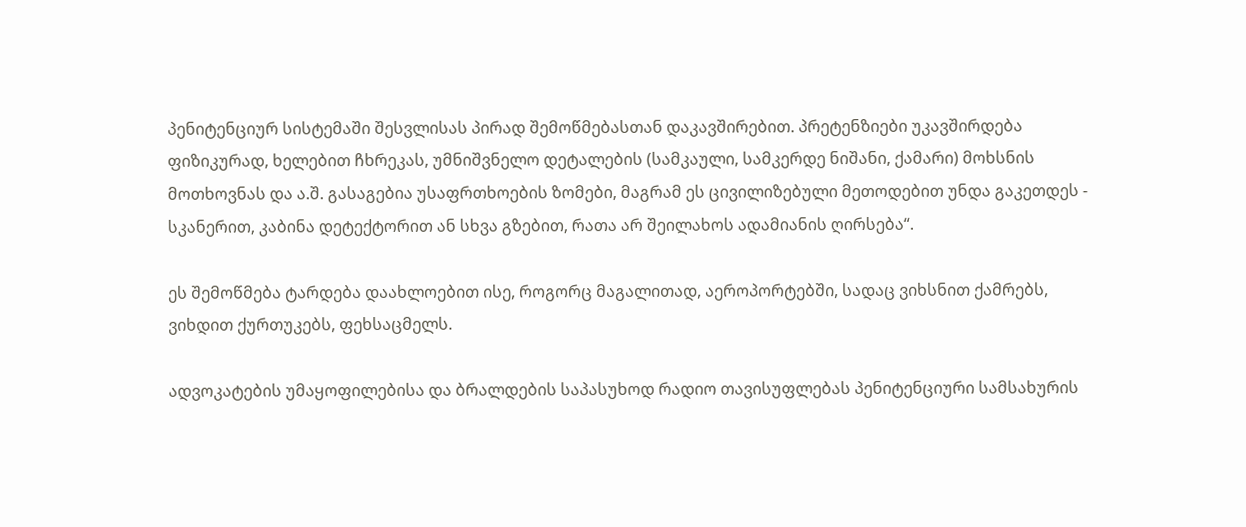პენიტენციურ სისტემაში შესვლისას პირად შემოწმებასთან დაკავშირებით. პრეტენზიები უკავშირდება ფიზიკურად, ხელებით ჩხრეკას, უმნიშვნელო დეტალების (სამკაული, სამკერდე ნიშანი, ქამარი) მოხსნის მოთხოვნას და ა.შ. გასაგებია უსაფრთხოების ზომები, მაგრამ ეს ცივილიზებული მეთოდებით უნდა გაკეთდეს - სკანერით, კაბინა დეტექტორით ან სხვა გზებით, რათა არ შეილახოს ადამიანის ღირსება“.

ეს შემოწმება ტარდება დაახლოებით ისე, როგორც მაგალითად, აეროპორტებში, სადაც ვიხსნით ქამრებს, ვიხდით ქურთუკებს, ფეხსაცმელს.

ადვოკატების უმაყოფილებისა და ბრალდების საპასუხოდ რადიო თავისუფლებას პენიტენციური სამსახურის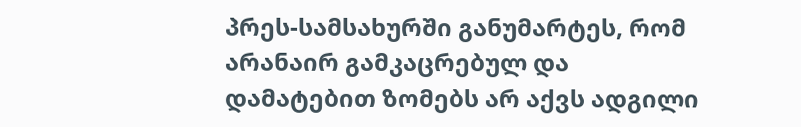პრეს-სამსახურში განუმარტეს, რომ არანაირ გამკაცრებულ და დამატებით ზომებს არ აქვს ადგილი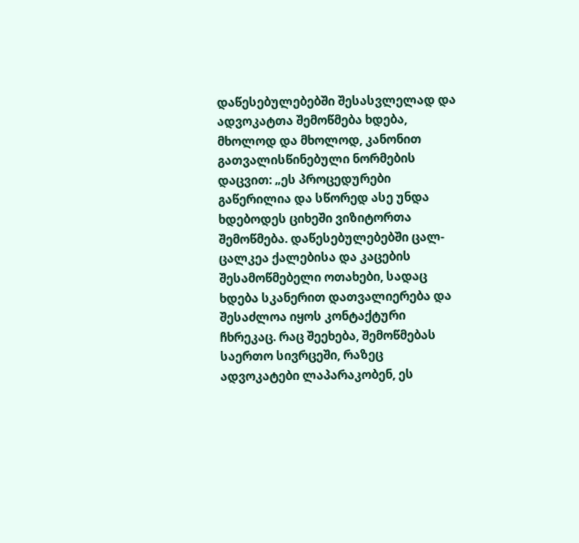დაწესებულებებში შესასვლელად და ადვოკატთა შემოწმება ხდება, მხოლოდ და მხოლოდ, კანონით გათვალისწინებული ნორმების დაცვით: „ეს პროცედურები გაწერილია და სწორედ ასე უნდა ხდებოდეს ციხეში ვიზიტორთა შემოწმება. დაწესებულებებში ცალ-ცალკეა ქალებისა და კაცების შესამოწმებელი ოთახები, სადაც ხდება სკანერით დათვალიერება და შესაძლოა იყოს კონტაქტური ჩხრეკაც. რაც შეეხება, შემოწმებას საერთო სივრცეში, რაზეც ადვოკატები ლაპარაკობენ, ეს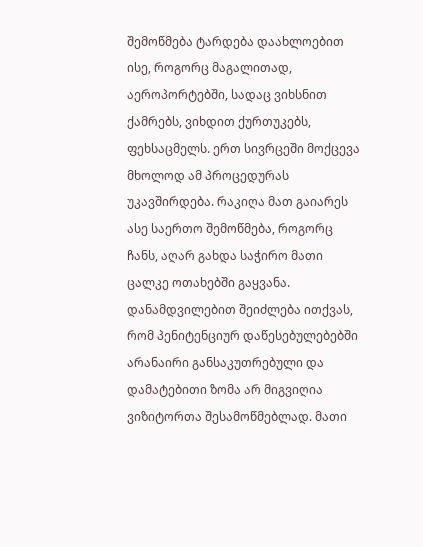შემოწმება ტარდება დაახლოებით ისე, როგორც მაგალითად, აეროპორტებში, სადაც ვიხსნით ქამრებს, ვიხდით ქურთუკებს, ფეხსაცმელს. ერთ სივრცეში მოქცევა მხოლოდ ამ პროცედურას უკავშირდება. რაკიღა მათ გაიარეს ასე საერთო შემოწმება, როგორც ჩანს, აღარ გახდა საჭირო მათი ცალკე ოთახებში გაყვანა. დანამდვილებით შეიძლება ითქვას, რომ პენიტენციურ დაწესებულებებში არანაირი განსაკუთრებული და დამატებითი ზომა არ მიგვიღია ვიზიტორთა შესამოწმებლად. მათი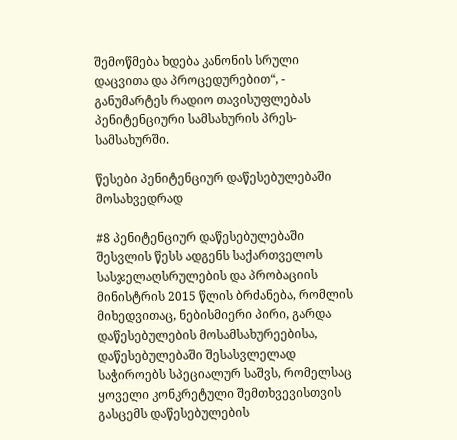შემოწმება ხდება კანონის სრული დაცვითა და პროცედურებით“, - განუმარტეს რადიო თავისუფლებას პენიტენციური სამსახურის პრეს-სამსახურში.

წესები პენიტენციურ დაწესებულებაში მოსახვედრად

#8 პენიტენციურ დაწესებულებაში შესვლის წესს ადგენს საქართველოს სასჯელაღსრულების და პრობაციის მინისტრის 2015 წლის ბრძანება, რომლის მიხედვითაც, ნებისმიერი პირი, გარდა დაწესებულების მოსამსახურეებისა, დაწესებულებაში შესასვლელად საჭიროებს სპეციალურ საშვს, რომელსაც ყოველი კონკრეტული შემთხვევისთვის გასცემს დაწესებულების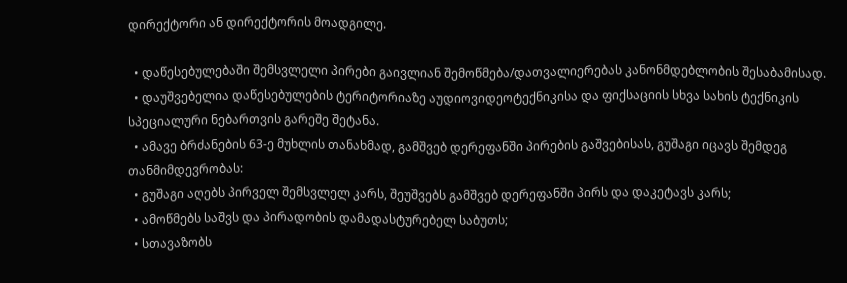დირექტორი ან დირექტორის მოადგილე.

  • დაწესებულებაში შემსვლელი პირები გაივლიან შემოწმება/დათვალიერებას კანონმდებლობის შესაბამისად.
  • დაუშვებელია დაწესებულების ტერიტორიაზე აუდიოვიდეოტექნიკისა და ფიქსაციის სხვა სახის ტექნიკის სპეციალური ნებართვის გარეშე შეტანა.
  • ამავე ბრძანების 63-ე მუხლის თანახმად, გამშვებ დერეფანში პირების გაშვებისას, გუშაგი იცავს შემდეგ თანმიმდევრობას:
  • გუშაგი აღებს პირველ შემსვლელ კარს, შეუშვებს გამშვებ დერეფანში პირს და დაკეტავს კარს;
  • ამოწმებს საშვს და პირადობის დამადასტურებელ საბუთს;
  • სთავაზობს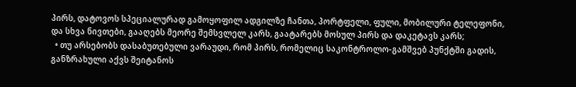პირს, დატოვოს სპეციალურად გამოყოფილ ადგილზე ჩანთა, პორტფელი, ფული, მობილური ტელეფონი, და სხვა ნივთები, გააღებს მეორე შემსვლელ კარს, გაატარებს მოსულ პირს და დაკეტავს კარს;
  • თუ არსებობს დასაბუთებული ვარაუდი, რომ პირს, რომელიც საკონტროლო-გამშვებ პუნქტში გადის, განზრახული აქვს შეიტანოს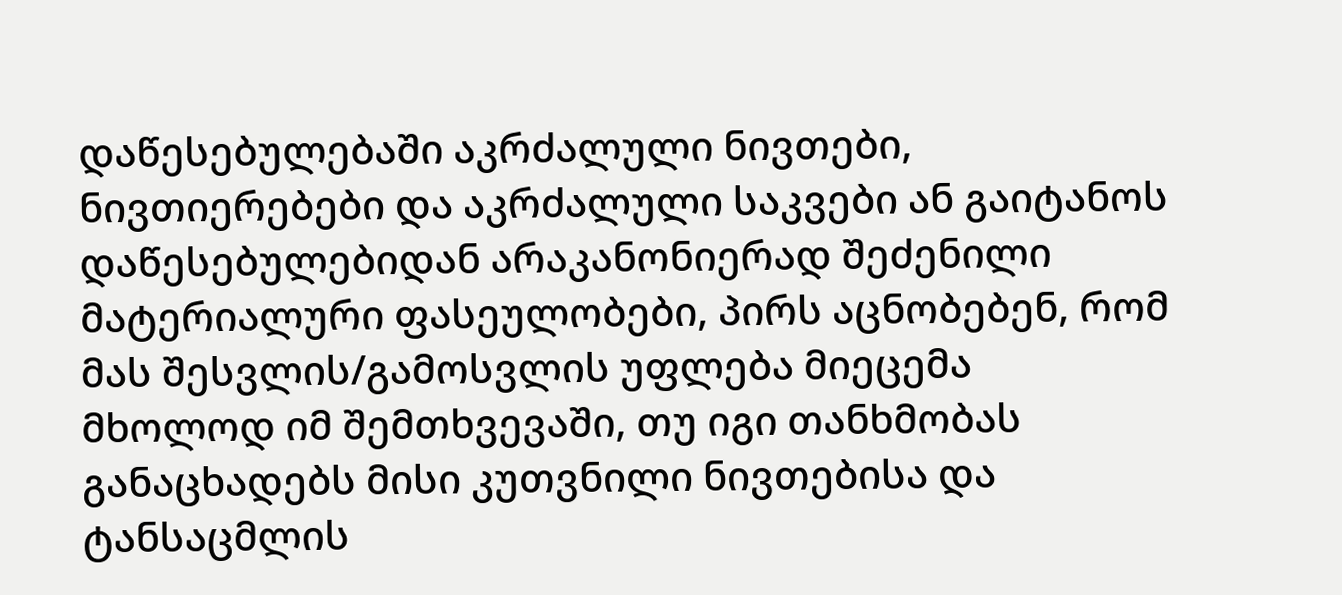დაწესებულებაში აკრძალული ნივთები, ნივთიერებები და აკრძალული საკვები ან გაიტანოს დაწესებულებიდან არაკანონიერად შეძენილი მატერიალური ფასეულობები, პირს აცნობებენ, რომ მას შესვლის/გამოსვლის უფლება მიეცემა მხოლოდ იმ შემთხვევაში, თუ იგი თანხმობას განაცხადებს მისი კუთვნილი ნივთებისა და ტანსაცმლის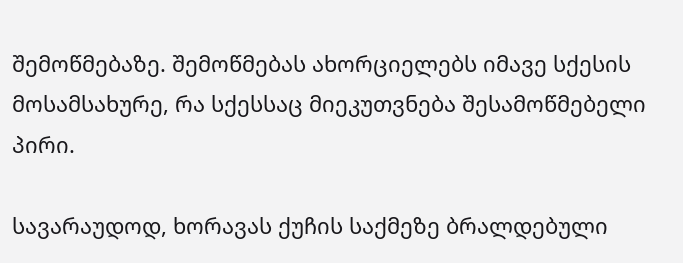შემოწმებაზე. შემოწმებას ახორციელებს იმავე სქესის მოსამსახურე, რა სქესსაც მიეკუთვნება შესამოწმებელი პირი.

სავარაუდოდ, ხორავას ქუჩის საქმეზე ბრალდებული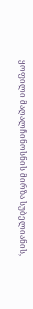ყოფილი მაღალჩინოსნის მირზა სუბელიანის,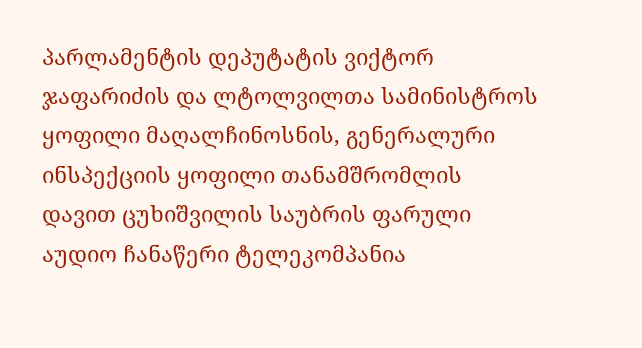პარლამენტის დეპუტატის ვიქტორ ჯაფარიძის და ლტოლვილთა სამინისტროს ყოფილი მაღალჩინოსნის, გენერალური ინსპექციის ყოფილი თანამშრომლის დავით ცუხიშვილის საუბრის ფარული აუდიო ჩანაწერი ტელეკომპანია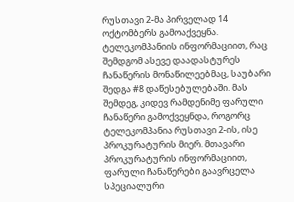რუსთავი 2-მა პირველად 14 ოქტომბერს გამოაქვეყნა. ტელეკომპანიის ინფორმაციით, რაც შემდგომ ასევე დაადასტურეს ჩანაწერის მონაწილეებმაც, საუბარი შედგა #8 დაწესებულებაში. მას შემდეგ, კიდევ რამდენიმე ფარული ჩანაწერი გამოქვეყნდა, როგორც ტელეკომპანია რუსთავი 2-ის, ისე პროკურატურის მიერ. მთავარი პროკურატურის ინფორმაციით, ფარული ჩანაწერები გაავრცელა სპეციალური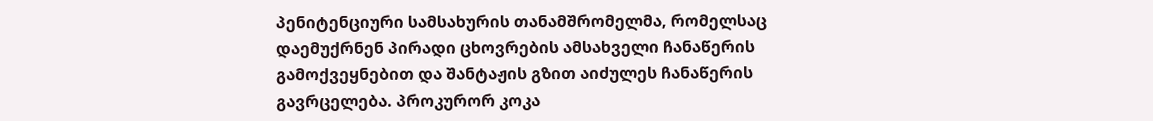პენიტენციური სამსახურის თანამშრომელმა, რომელსაც დაემუქრნენ პირადი ცხოვრების ამსახველი ჩანაწერის გამოქვეყნებით და შანტაჟის გზით აიძულეს ჩანაწერის გავრცელება. პროკურორ კოკა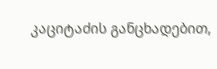კაციტაძის განცხადებით,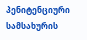პენიტენციური სამსახურის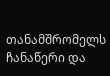თანამშრომელს ჩანაწერი და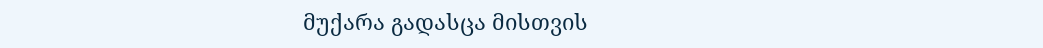მუქარა გადასცა მისთვის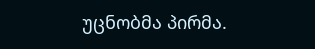უცნობმა პირმა.